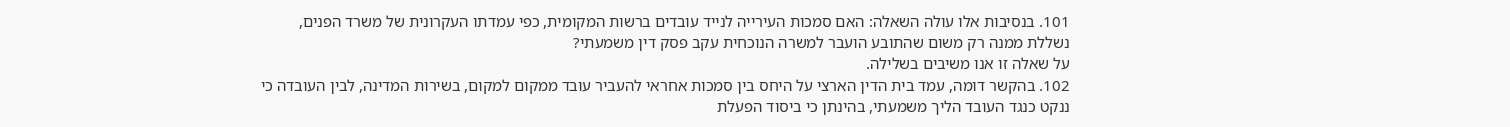101. בנסיבות אלו עולה השאלה: האם סמכות העירייה לנייד עובדים ברשות המקומית, כפי עמדתו העקרונית של משרד הפנים, נשללת ממנה רק משום שהתובע הועבר למשרה הנוכחית עקב פסק דין משמעתי?
על שאלה זו אנו משיבים בשלילה.
102. בהקשר דומה, עמד בית הדין הארצי על היחס בין סמכות אחראי להעביר עובד ממקום למקום, בשירות המדינה, לבין העובדה כי ננקט כנגד העובד הליך משמעתי, בהינתן כי ביסוד הפעלת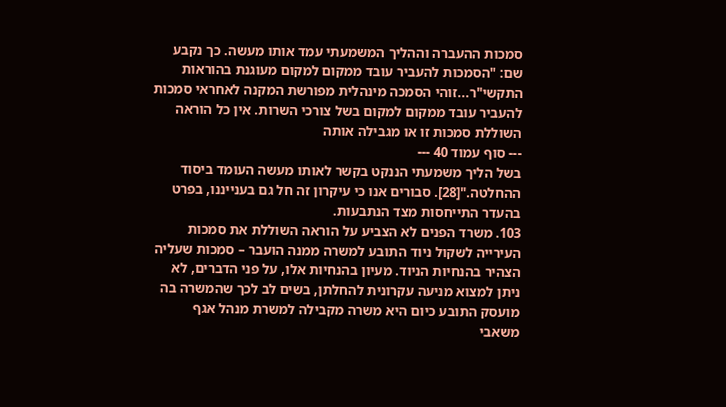סמכות ההעברה וההליך המשמעתי עמד אותו מעשה. כך נקבע שם: "הסמכות להעביר עובד ממקום למקום מעוגנת בהוראות התקשי"ר...זוהי הסמכה מינהלית מפורשת המקנה לאחראי סמכות להעביר עובד ממקום למקום בשל צורכי השרות. אין כל הוראה השוללת סמכות זו או מגבילה אותה
--- סוף עמוד 40 ---
בשל הליך משמעתי הננקט בקשר לאותו מעשה העומד ביסוד ההחלטה."[28]. סבורים אנו כי עיקרון זה חל גם בענייננו, בפרט בהעדר התייחסות מצד הנתבעות.
103. משרד הפנים לא הצביע על הוראה השוללת את סמכות העירייה לשקול ניוד התובע למשרה ממנה הועבר – סמכות שעליה הצהיר בהנחיות הניוד. מעיון בהנחיות אלו, על פני הדברים, לא ניתן למצוא מניעה עקרונית להחלתן, בשים לב לכך שהמשרה בה מועסק התובע כיום היא משרה מקבילה למשרת מנהל אגף משאבי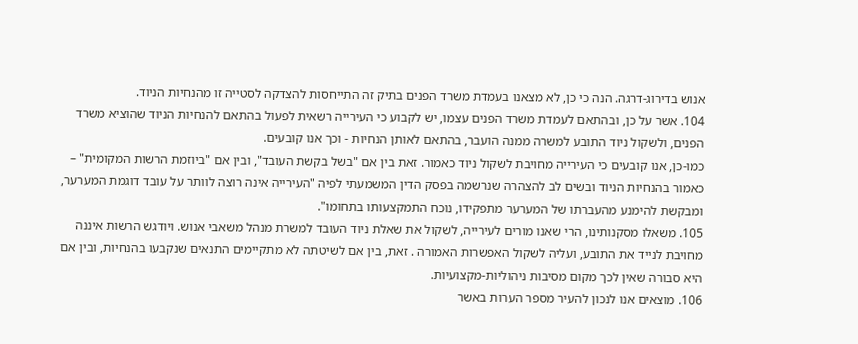אנוש בדירוג-דרגה. הנה כי כן, לא מצאנו בעמדת משרד הפנים בתיק זה התייחסות להצדקה לסטייה זו מהנחיות הניוד.
104. אשר על כן, ובהתאם לעמדת משרד הפנים עצמו, יש לקבוע כי העירייה רשאית לפעול בהתאם להנחיות הניוד שהוציא משרד הפנים, ולשקול ניוד התובע למשרה ממנה הועבר, בהתאם לאותן הנחיות - וכך אנו קובעים.
כמו-כן, אנו קובעים כי העירייה מחויבת לשקול ניוד כאמור. זאת בין אם "בשל בקשת העובד", ובין אם "ביוזמת הרשות המקומית" – כאמור בהנחיות הניוד ובשים לב להצהרה שנרשמה בפסק הדין המשמעתי לפיה "העירייה אינה רוצה לוותר על עובד דוגמת המערער, ומבקשת להימנע מהעברתו של המערער מתפקידו, נוכח התמקצעותו בתחומו".
105. משאלו מסקנותינו, הרי שאנו מורים לעירייה, לשקול את שאלת ניוד העובד למשרת מנהל משאבי אנוש. ויודגש הרשות איננה מחויבת לנייד את התובע, ועליה לשקול האפשרות האמורה . זאת, בין אם לשיטתה לא מתקיימים התנאים שנקבעו בהנחיות, ובין אם היא סבורה שאין לכך מקום מסיבות ניהוליות-מקצועיות.
106. מוצאים אנו לנכון להעיר מספר הערות באשר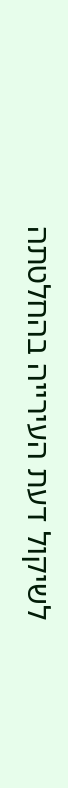לשיקול דעת העירייה בהחלטתה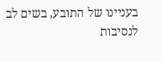בעניינו של התובע, בשים לב לנסיבות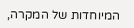המיוחדות של המקרה,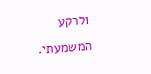ולרקע המשמעתי.